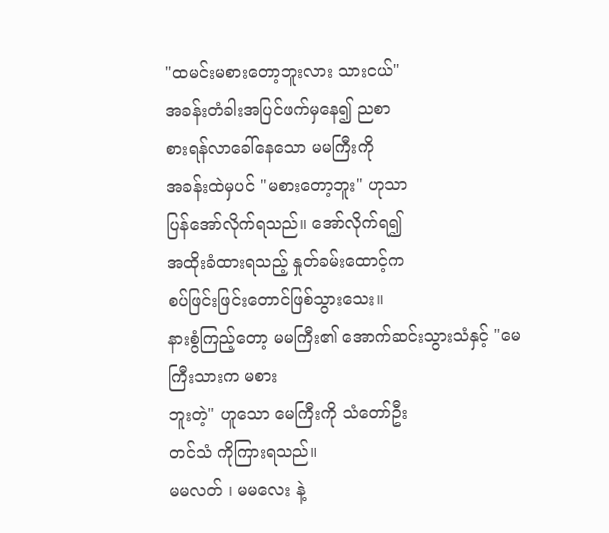"ထမင်းမစားတော့ဘူးလား သားငယ်"
အခန်းတံခါးအပြင်ဖက်မှနေ၍ ညစာ
စားရန်လာခေါ်နေသော မမကြီးကို
အခန်းထဲမှပင် "မစားတော့ဘူး" ဟုသာ
ပြန်အော်လိုက်ရသည်။ အော်လိုက်ရ၍
အထိုးခံထားရသည့် နှုတ်ခမ်းထောင့်က
စပ်ဖြင်းဖြင်းတောင်ဖြစ်သွားသေး။
နားစွံကြည့်တော့ မမကြီး၏ အောက်ဆင်းသွားသံနှင့် "မေကြီးသားက မစား
ဘူးတဲ့" ဟူသော မေကြီးကို သံတော်ဦး
တင်သံ ကိုကြားရသည်။
မမလတ် ၊ မမလေး နဲ့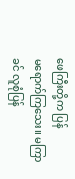ဖေကြီးတို့က ပြန်
မရောက်ကြသေး။ မကြာခင် လူစုံပြန်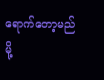ရောက်တော့မည်မို့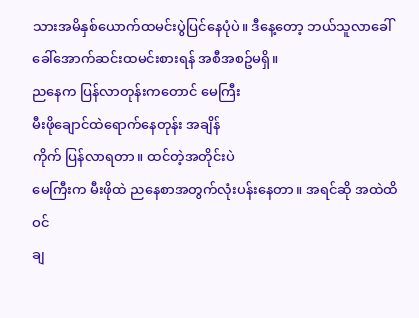သားအမိနှစ်ယောက်ထမင်းပွဲပြင်နေပုံပဲ။ ဒီနေ့တော့ ဘယ်သူလာခေါ်ခေါ်အောက်ဆင်းထမင်းစားရန် အစီအစဥ်မရှိ။
ညနေက ပြန်လာတုန်းကတောင် မေကြီး
မီးဖိုချောင်ထဲရောက်နေတုန်း အချိန်
ကိုက် ပြန်လာရတာ။ ထင်တဲ့အတိုင်းပဲ
မေကြီးက မီးဖိုထဲ ညနေစာအတွက်လုံးပန်းနေတာ။ အရင်ဆို အထဲထိဝင်
ချ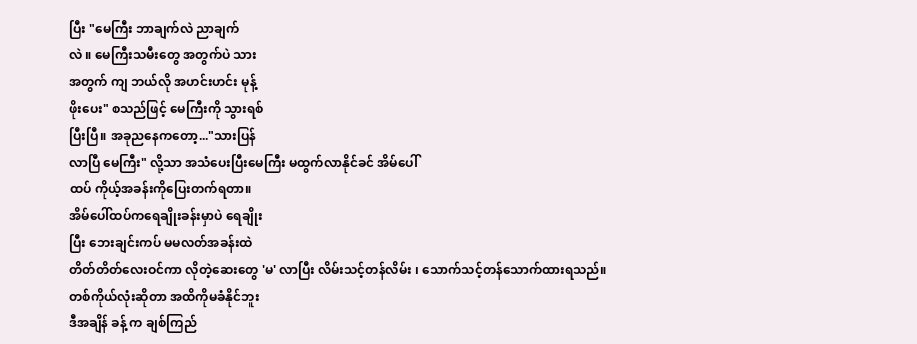ပြီး "မေကြီး ဘာချက်လဲ ညာချက်
လဲ ။ မေကြီးသမီးတွေ အတွက်ပဲ သား
အတွက် ကျ ဘယ်လို အဟင်းဟင်း မုန့်
ဖိုးပေး" စသည်ဖြင့် မေကြီးကို သွားရစ်
ပြီးပြီ။ အခုညနေကတော့..."သားပြန်
လာပြီ မေကြီး" လို့သာ အသံပေးပြီးမေကြီး မထွက်လာနိုင်ခင် အိမ်ပေါ်
ထပ် ကိုယ့်အခန်းကိုပြေးတက်ရတာ။
အိမ်ပေါ်ထပ်ကရေချိုးခန်းမှာပဲ ရေချိုး
ပြီး ဘေးချင်းကပ် မမလတ်အခန်းထဲ
တိတ်တိတ်လေးဝင်ကာ လိုတဲ့ဆေးတွေ 'မ' လာပြီး လိမ်းသင့်တန်လိမ်း ၊ သောက်သင့်တန်သောက်ထားရသည်။
တစ်ကိုယ်လုံးဆိုတာ အထိကိုမခံနိုင်ဘူး
ဒီအချိန် ခန့် က ချစ်ကြည်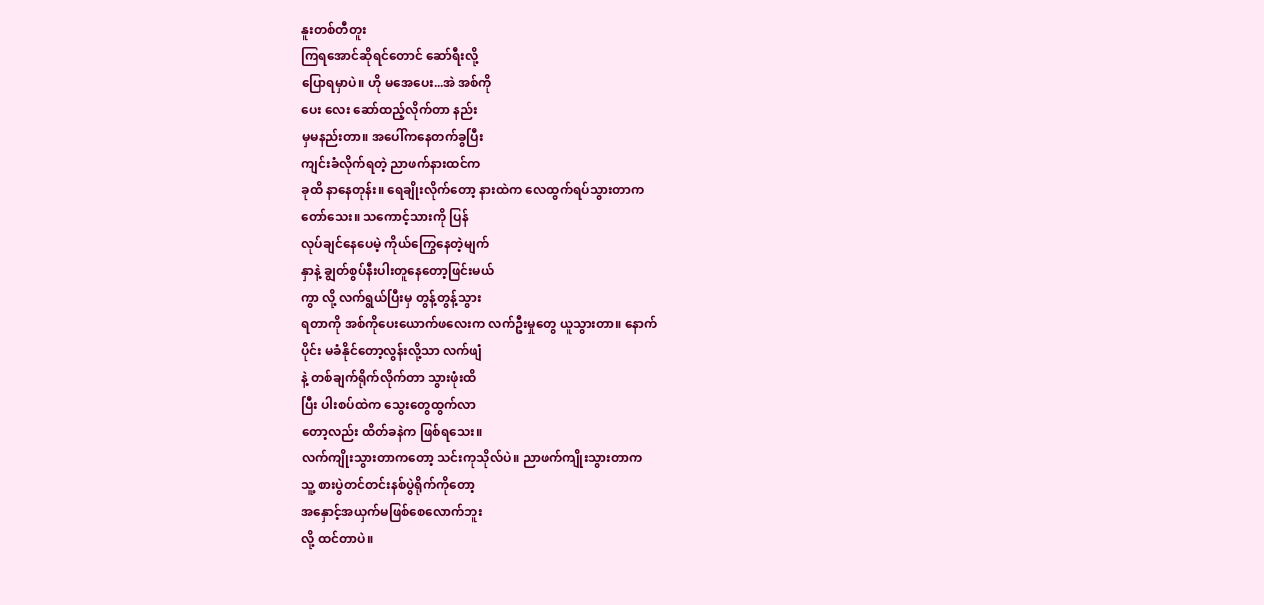နူးတစ်တီတူး
ကြရအောင်ဆိုရင်တောင် ဆော်ရီးလို့
ပြောရမှာပဲ။ ဟို မအေပေး...အဲ အစ်ကို
ပေး လေး ဆော်ထည့်လိုက်တာ နည်း
မှမနည်းတာ။ အပေါ်ကနေတက်ခွပြီး
ကျင်းခံလိုက်ရတဲ့ ညာဖက်နားထင်က
ခုထိ နာနေတုန်း။ ရေချိုးလိုက်တော့ နားထဲက လေထွက်ရပ်သွားတာက
တော်သေး။ သကောင့်သားကို ပြန်
လုပ်ချင်နေပေမဲ့ ကိုယ်ကြွေနေတဲ့မျက်
နှာနဲ့ ချွတ်စွပ်နီးပါးတူနေတော့ဖြင်းမယ်
ကွာ လို့ လက်ရွယ်ပြီးမှ တွန့်တွန့်သွား
ရတာကို အစ်ကိုပေးယောက်ဖလေးက လက်ဦးမှုတွေ ယူသွားတာ။ နောက်
ပိုင်း မခံနိုင်တော့လွန်းလို့သာ လက်ဖျံ
နဲ့ တစ်ချက်ရိုက်လိုက်တာ သွားဖုံးထိ
ပြီး ပါးစပ်ထဲက သွေးတွေထွက်လာ
တော့လည်း ထိတ်ခနဲက ဖြစ်ရသေး။
လက်ကျိုးသွားတာကတော့ သင်းကုသိုလ်ပဲ။ ညာဖက်ကျိုးသွားတာက
သူ့ စားပွဲတင်တင်းနစ်ပွဲရိုက်ကိုတော့
အနှောင့်အယှက်မဖြစ်စေလောက်ဘူး
လို့ ထင်တာပဲ။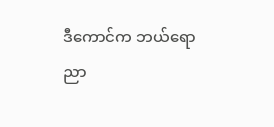ဒီကောင်က ဘယ်ရော
ညာ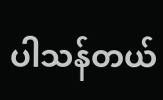ပါသန်တယ်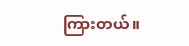ကြားတယ်။